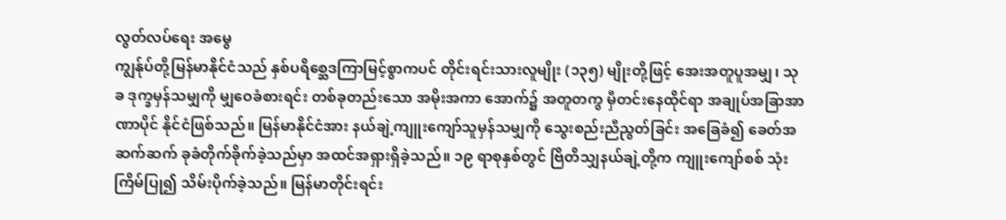လွတ်လပ်ရေး အမွေ
ကျွန်ုပ်တို့မြန်မာနိုင်ငံသည် နှစ်ပရိစ္ဆေဒကြာမြင့်စွာကပင် တိုင်းရင်းသားလူမျိုး (၁၃၅) မျိုးတို့ဖြင့် အေးအတူပူအမျှ၊ သုခ ဒုက္ခမှန်သမျှကို မျှဝေခံစားရင်း တစ်ခုတည်းသော အမိုးအကာ အောက်၌ အတူတကွ မှီတင်းနေထိုင်ရာ အချုပ်အခြာအာဏာပိုင် နိုင်ငံဖြစ်သည်။ မြန်မာနိုင်ငံအား နယ်ချဲ့ကျူးကျော်သူမှန်သမျှကို သွေးစည်းညီညွတ်ခြင်း အခြေခံ၍ ခေတ်အဆက်ဆက် ခုခံတိုက်ခိုက်ခဲ့သည်မှာ အထင်အရှားရှိခဲ့သည်။ ၁၉ ရာစုနှစ်တွင် ဗြိတိသျှနယ်ချဲ့တို့က ကျူးကျော်စစ် သုံးကြိမ်ပြု၍ သိမ်းပိုက်ခဲ့သည်။ မြန်မာတိုင်းရင်း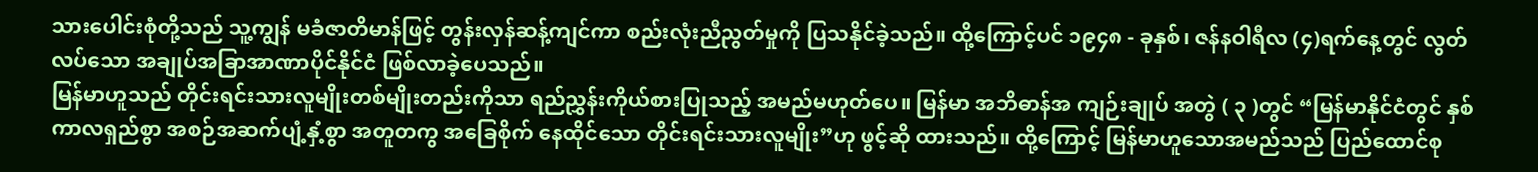သားပေါင်းစုံတို့သည် သူ့ကျွန် မခံဇာတိမာန်ဖြင့် တွန်းလှန်ဆန့်ကျင်ကာ စည်းလုံးညီညွတ်မှုကို ပြသနိုင်ခဲ့သည်။ ထို့ကြောင့်ပင် ၁၉၄၈ - ခုနှစ်၊ ဇန်နဝါရီလ (၄)ရက်နေ့တွင် လွတ်လပ်သော အချုပ်အခြာအာဏာပိုင်နိုင်ငံ ဖြစ်လာခဲ့ပေသည်။
မြန်မာဟူသည် တိုင်းရင်းသားလူမျိုးတစ်မျိုးတည်းကိုသာ ရည်ညွှန်းကိုယ်စားပြုသည့် အမည်မဟုတ်ပေ။ မြန်မာ အဘိဓာန်အ ကျဉ်းချုပ် အတွဲ ( ၃ )တွင် “မြန်မာနိုင်ငံတွင် နှစ်ကာလရှည်စွာ အစဉ်အဆက်ပျံ့နှံ့စွာ အတူတကွ အခြေစိုက် နေထိုင်သော တိုင်းရင်းသားလူမျိုး”ဟု ဖွင့်ဆို ထားသည်။ ထို့ကြောင့် မြန်မာဟူသောအမည်သည် ပြည်ထောင်စု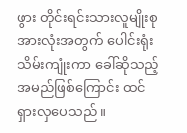ဖွား တိုင်းရင်းသားလူမျိုးစုအားလုံးအတွက် ပေါင်းရုံးသိမ်းကျုံးကာ ခေါ်ဆိုသည့် အမည်ဖြစ်ကြောင်း ထင်ရှားလှပေသည်။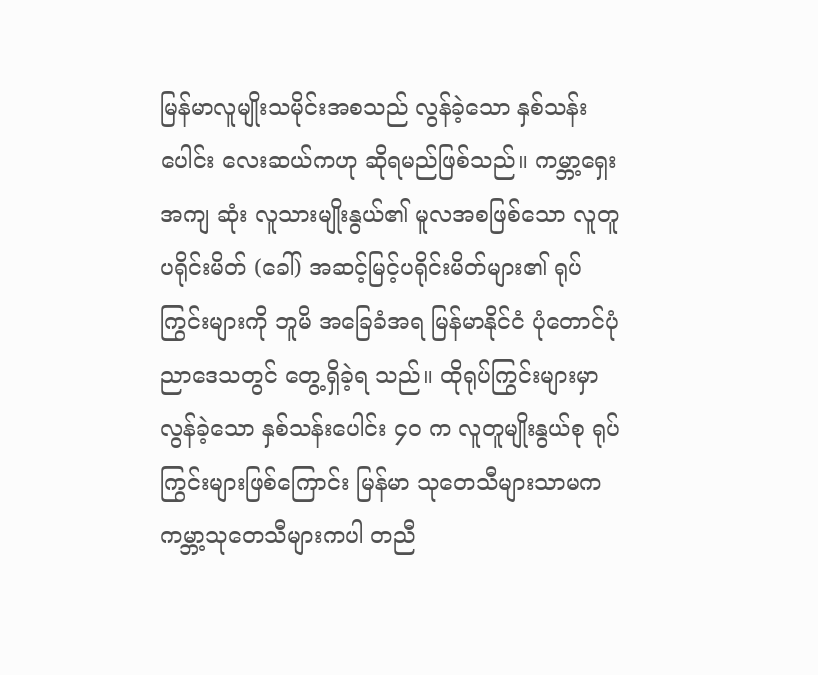မြန်မာလူမျိုးသမိုင်းအစသည် လွန်ခဲ့သော နှစ်သန်း ပေါင်း လေးဆယ်ကဟု ဆိုရမည်ဖြစ်သည်။ ကမ္ဘာ့ရှေးအကျ ဆုံး လူသားမျိုးနွယ်၏ မူလအစဖြစ်သော လူတူပရိုင်းမိတ် (ခေါ်) အဆင့်မြင့်ပရိုင်းမိတ်များ၏ ရုပ်ကြွင်းများကို ဘူမိ အခြေခံအရ မြန်မာနိုင်ငံ ပုံတောင်ပုံညာဒေသတွင် တွေ့ရှိခဲ့ရ သည်။ ထိုရုပ်ကြွင်းများမှာ လွန်ခဲ့သော နှစ်သန်းပေါင်း ၄၀ က လူတူမျိုးနွယ်စု ရုပ်ကြွင်းများဖြစ်ကြောင်း မြန်မာ သုတေသီများသာမက ကမ္ဘာ့သုတေသီများကပါ တညီ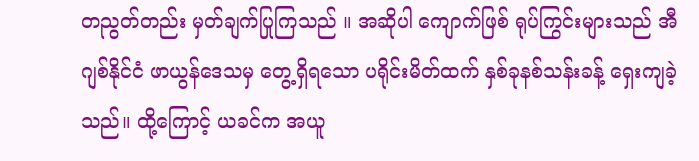တညွတ်တည်း မှတ်ချက်ပြုကြသည် ။ အဆိုပါ ကျောက်ဖြစ် ရုပ်ကြွင်းများသည် အီဂျစ်နိုင်ငံ ဖာယွန်ဒေသမှ တွေ့ရှိရသော ပရိုင်းမိတ်ထက် နှစ်ခုနစ်သန်းခန့် ရှေးကျခဲ့သည်။ ထို့ကြောင့် ယခင်က အယူ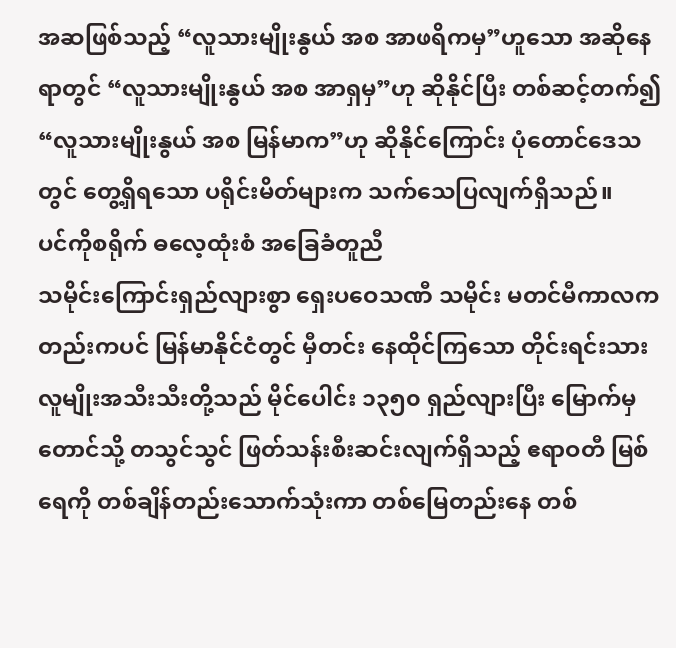အဆဖြစ်သည့် “လူသားမျိုးနွယ် အစ အာဖရိကမှ”ဟူသော အဆိုနေရာတွင် “လူသားမျိုးနွယ် အစ အာရှမှ”ဟု ဆိုနိုင်ပြီး တစ်ဆင့်တက်၍ “လူသားမျိုးနွယ် အစ မြန်မာက”ဟု ဆိုနိုင်ကြောင်း ပုံတောင်ဒေသတွင် တွေ့ရှိရသော ပရိုင်းမိတ်များက သက်သေပြလျက်ရှိသည်။
ပင်ကိုစရိုက် ဓလေ့ထုံးစံ အခြေခံတူညီ
သမိုင်းကြောင်းရှည်လျားစွာ ရှေးပဝေသဏီ သမိုင်း မတင်မီကာလကတည်းကပင် မြန်မာနိုင်ငံတွင် မှီတင်း နေထိုင်ကြသော တိုင်းရင်းသားလူမျိုးအသီးသီးတို့သည် မိုင်ပေါင်း ၁၃၅၀ ရှည်လျားပြီး မြောက်မှတောင်သို့ တသွင်သွင် ဖြတ်သန်းစီးဆင်းလျက်ရှိသည့် ဧရာဝတီ မြစ်ရေကို တစ်ချိန်တည်းသောက်သုံးကာ တစ်မြေတည်းနေ တစ်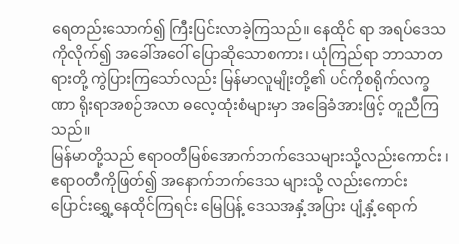ရေတည်းသောက်၍ ကြီးပြင်းလာခဲ့ကြသည်။ နေထိုင် ရာ အရပ်ဒေသကိုလိုက်၍ အခေါ်အဝေါ် ပြောဆိုသောစကား၊ ယုံကြည်ရာ ဘာသာတရားတို့ ကွဲပြားကြသော်လည်း မြန်မာလူမျိုးတို့၏ ပင်ကိုစရိုက်လက္ခဏာ ရိုးရာအစဉ်အလာ ဓလေ့ထုံးစံများမှာ အခြေခံအားဖြင့် တူညီကြသည်။
မြန်မာတို့သည် ဧရာဝတီမြစ်အောက်ဘက်ဒေသများသို့လည်းကောင်း ၊ ဧရာဝတီကိုဖြတ်၍ အနောက်ဘက်ဒေသ များသို့ လည်းကောင်း ပြောင်းရွှေ့နေထိုင်ကြရင်း မြေပြန့် ဒေသအနှံ့အပြား ပျံ့နှံ့ရောက်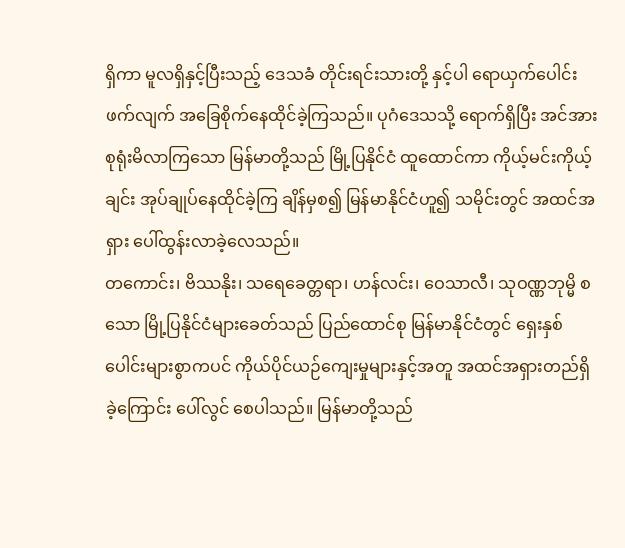ရှိကာ မူလရှိနှင့်ပြီးသည့် ဒေသခံ တိုင်းရင်းသားတို့ နှင့်ပါ ရောယှက်ပေါင်းဖက်လျက် အခြေစိုက်နေထိုင်ခဲ့ကြသည်။ ပုဂံဒေသသို့ ရောက်ရှိပြီး အင်အားစုရုံးမိလာကြသော မြန်မာတို့သည် မြို့ပြနိုင်ငံ ထူထောင်ကာ ကိုယ့်မင်းကိုယ့်ချင်း အုပ်ချုပ်နေထိုင်ခဲ့ကြ ချိန်မှစ၍ မြန်မာနိုင်ငံဟူ၍ သမိုင်းတွင် အထင်အရှား ပေါ်ထွန်းလာခဲ့လေသည်။
တကောင်း၊ ဗိဿနိုး၊ သရေခေတ္တရာ၊ ဟန်လင်း၊ ဝေသာလီ၊ သုဝဏ္ဏဘုမ္မိ စသော မြို့ပြနိုင်ငံများခေတ်သည် ပြည်ထောင်စု မြန်မာနိုင်ငံတွင် ရှေးနှစ်ပေါင်းများစွာကပင် ကိုယ်ပိုင်ယဉ်ကျေးမှုများနှင့်အတူ အထင်အရှားတည်ရှိ ခဲ့ကြောင်း ပေါ်လွင် စေပါသည်။ မြန်မာတို့သည်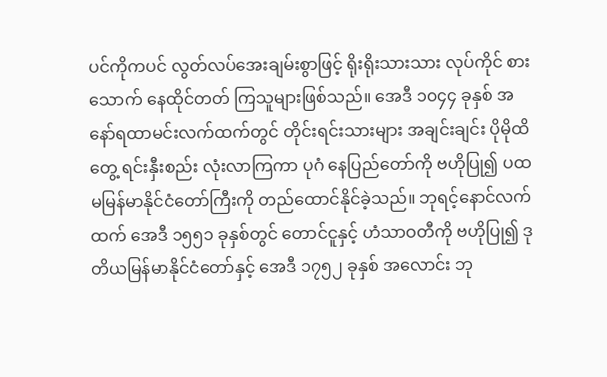ပင်ကိုကပင် လွတ်လပ်အေးချမ်းစွာဖြင့် ရိုးရိုးသားသား လုပ်ကိုင် စားသောက် နေထိုင်တတ် ကြသူများဖြစ်သည်။ အေဒီ ၁၀၄၄ ခုနှစ် အနော်ရထာမင်းလက်ထက်တွင် တိုင်းရင်းသားများ အချင်းချင်း ပိုမိုထိတွေ့ ရင်းနှီးစည်း လုံးလာကြကာ ပုဂံ နေပြည်တော်ကို ဗဟိုပြု၍ ပထမမြန်မာနိုင်ငံတော်ကြီးကို တည်ထောင်နိုင်ခဲ့သည်။ ဘုရင့်နောင်လက်ထက် အေဒီ ၁၅၅၁ ခုနှစ်တွင် တောင်ငူနှင့် ဟံသာဝတီကို ဗဟိုပြု၍ ဒုတိယမြန်မာနိုင်ငံတော်နှင့် အေဒီ ၁၇၅၂ ခုနှစ် အလောင်း ဘု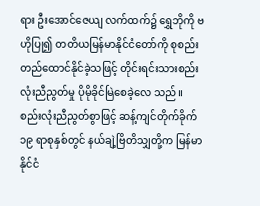ရား ဦးအောင်ဇေယျ လက်ထက်၌ ရွှေဘိုကို ဗဟိုပြု၍ တတိယမြန်မာနိုင်ငံတော်ကို စုစည်းတည်ထောင်နိုင်ခဲ့သဖြင့် တိုင်းရင်းသားစည်းလုံးညီညွတ်မှု ပိုမိုခိုင်မြဲစေခဲ့လေ သည်။
စည်းလုံးညီညွတ်စွာဖြင့် ဆန့်ကျင်တိုက်ခိုက်
၁၉ ရာစုနှစ်တွင် နယ်ချဲ့ဗြိတိသျှတို့က မြန်မာနိုင်ငံ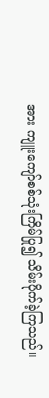အား ကျူးကျော်စစ်သုံးကြိမ်ပြု၍ သိမ်းပိုက်ခဲ့ကြသည်။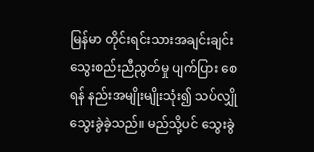မြန်မာ တိုင်းရင်းသားအချင်းချင်း သွေးစည်းညီညွတ်မှု ပျက်ပြား စေရန် နည်းအမျိုးမျိုးသုံး၍ သပ်လျှိုသွေးခွဲခဲ့သည်။ မည်သို့ပင် သွေးခွဲ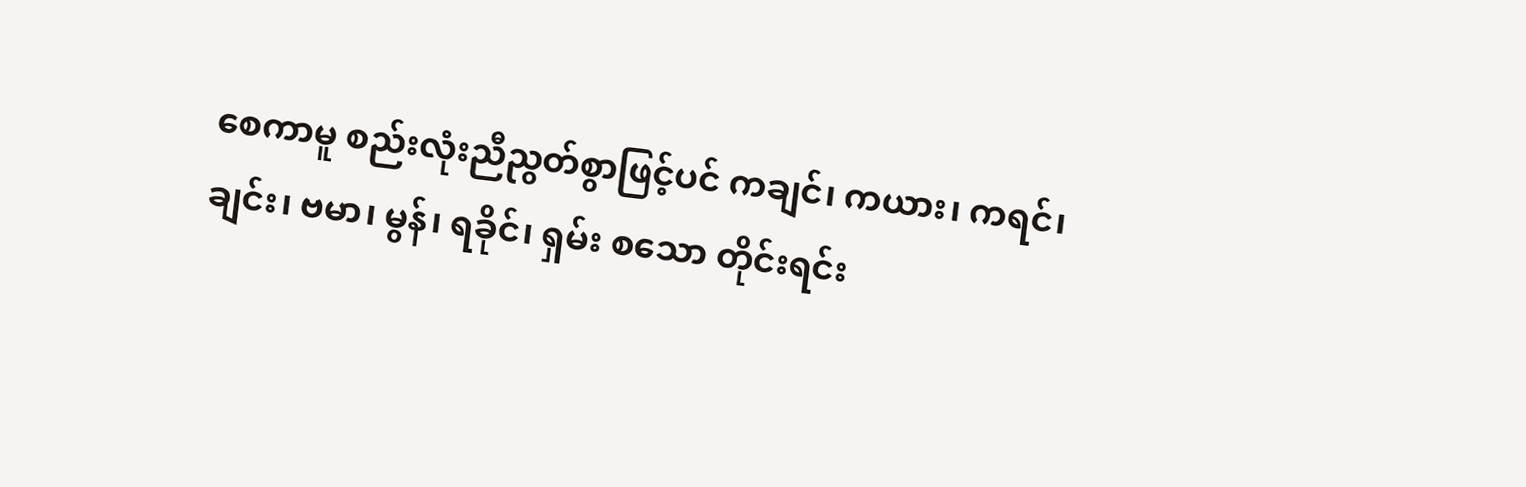စေကာမူ စည်းလုံးညီညွတ်စွာဖြင့်ပင် ကချင်၊ ကယား၊ ကရင်၊ ချင်း၊ ဗမာ၊ မွန်၊ ရခိုင်၊ ရှမ်း စသော တိုင်းရင်း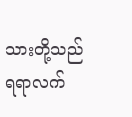သားတို့သည် ရရာလက်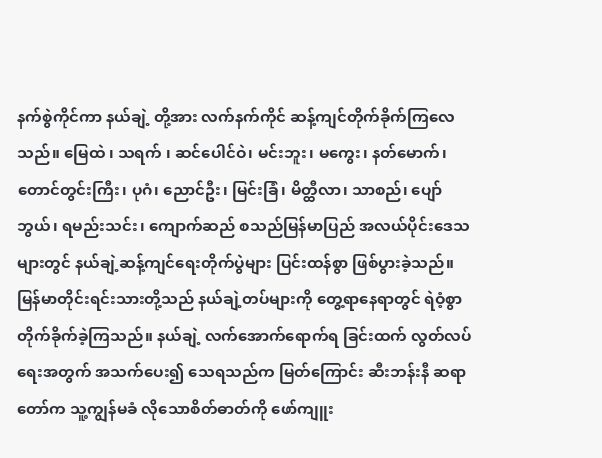နက်စွဲကိုင်ကာ နယ်ချဲ့ တို့အား လက်နက်ကိုင် ဆန့်ကျင်တိုက်ခိုက်ကြလေသည်။ မြေထဲ ၊ သရက် ၊ ဆင်ပေါင်ဝဲ၊ မင်းဘူး၊ မကွေး၊ နတ်မောက်၊ တောင်တွင်းကြီး၊ ပုဂံ၊ ညောင်ဦး၊ မြင်းခြံ၊ မိတ္ထီလာ၊ သာစည်၊ ပျော်ဘွယ်၊ ရမည်းသင်း၊ ကျောက်ဆည် စသည်မြန်မာပြည် အလယ်ပိုင်းဒေသများတွင် နယ်ချဲ့ဆန့်ကျင်ရေးတိုက်ပွဲများ ပြင်းထန်စွာ ဖြစ်ပွားခဲ့သည်။
မြန်မာတိုင်းရင်းသားတို့သည် နယ်ချဲ့တပ်များကို တွေ့ရာနေရာတွင် ရဲဝံ့စွာ တိုက်ခိုက်ခဲ့ကြသည်။ နယ်ချဲ့ လက်အောက်ရောက်ရ ခြင်းထက် လွတ်လပ်ရေးအတွက် အသက်ပေး၍ သေရသည်က မြတ်ကြောင်း ဆီးဘန်းနီ ဆရာတော်က သူ့ကျွန်မခံ လိုသောစိတ်ဓာတ်ကို ဖော်ကျူး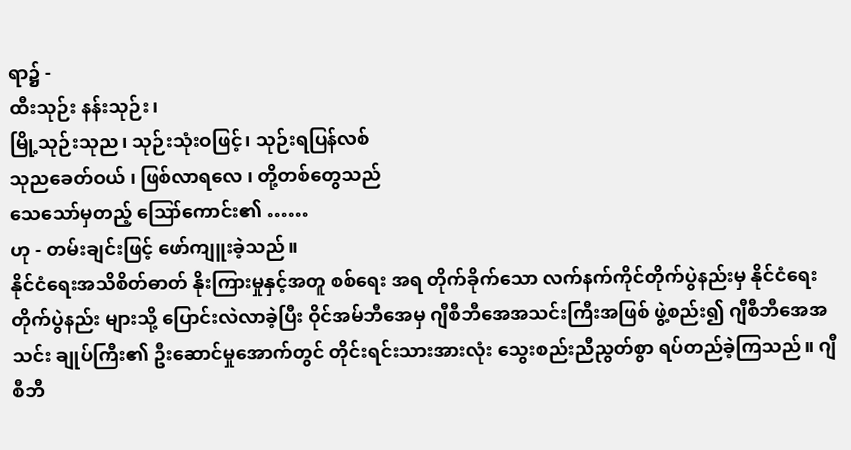ရာ၌ -
ထီးသုဉ်း နန်းသုဉ်း၊
မြို့သုဉ်းသုည၊ သုဉ်းသုံးဝဖြင့်၊ သုဉ်းရပြန်လစ်
သုညခေတ်ဝယ် ၊ ဖြစ်လာရလေ ၊ တို့တစ်တွေသည်
သေသော်မှတည့် ဪကောင်း၏ ……
ဟု - တမ်းချင်းဖြင့် ဖော်ကျူးခဲ့သည်။
နိုင်ငံရေးအသိစိတ်ဓာတ် နိုးကြားမှုနှင့်အတူ စစ်ရေး အရ တိုက်ခိုက်သော လက်နက်ကိုင်တိုက်ပွဲနည်းမှ နိုင်ငံရေး တိုက်ပွဲနည်း များသို့ ပြောင်းလဲလာခဲ့ပြီး ဝိုင်အမ်ဘီအေမှ ဂျီစီဘီအေအသင်းကြီးအဖြစ် ဖွဲ့စည်း၍ ဂျီစီဘီအေအသင်း ချုပ်ကြီး၏ ဦးဆောင်မှုအောက်တွင် တိုင်းရင်းသားအားလုံး သွေးစည်းညီညွတ်စွာ ရပ်တည်ခဲ့ကြသည်။ ဂျီစီဘီ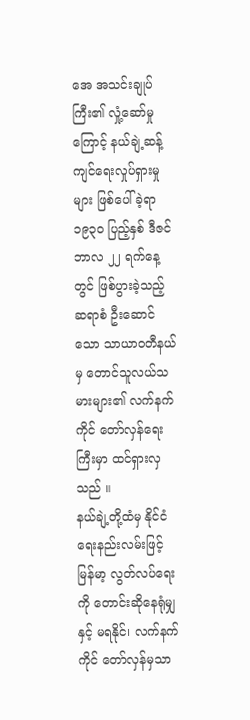အေ အသင်းချုပ်ကြီး၏ လှုံ့ဆော်မှုကြောင့် နယ်ချဲ့ဆန့်ကျင်ရေးလှုပ်ရှားမှုများ ဖြစ်ပေါ်ခဲ့ရာ ၁၉၃၀ ပြည့်နှစ် ဒီဇင်ဘာလ ၂၂ ရက်နေ့တွင် ဖြစ်ပွားခဲ့သည့် ဆရာစံ ဦးဆောင်သော သာယာဝတီနယ်မှ တောင်သူလယ်သမားများ၏ လက်နက် ကိုင် တော်လှန်ရေးကြီးမှာ ထင်ရှားလှသည် ။
နယ်ချဲ့တို့ထံမှ နိုင်ငံရေးနည်းလမ်းဖြင့် မြန်မာ့ လွတ်လပ်ရေးကို တောင်းဆိုနေရုံမျှနှင့် မရနိုင်၊ လက်နက် ကိုင် တော်လှန်မှသာ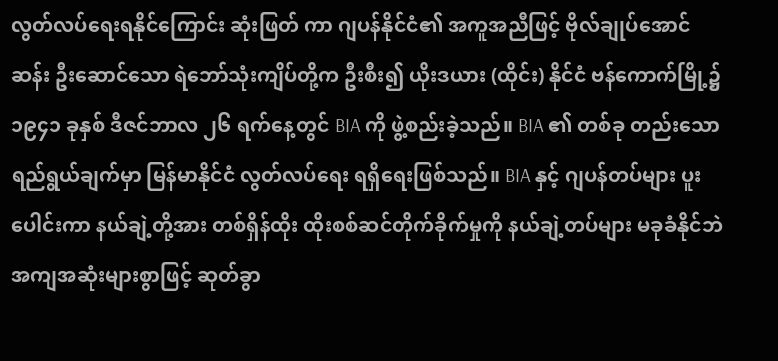လွတ်လပ်ရေးရနိုင်ကြောင်း ဆုံးဖြတ် ကာ ဂျပန်နိုင်ငံ၏ အကူအညီဖြင့် ဗိုလ်ချုပ်အောင်ဆန်း ဦးဆောင်သော ရဲဘော်သုံးကျိပ်တို့က ဦးစီး၍ ယိုးဒယား (ထိုင်း) နိုင်ငံ ဗန်ကောက်မြို့၌ ၁၉၄၁ ခုနှစ် ဒီဇင်ဘာလ ၂၆ ရက်နေ့တွင် BIA ကို ဖွဲ့စည်းခဲ့သည်။ BIA ၏ တစ်ခု တည်းသော ရည်ရွယ်ချက်မှာ မြန်မာနိုင်ငံ လွတ်လပ်ရေး ရရှိရေးဖြစ်သည်။ BIA နှင့် ဂျပန်တပ်များ ပူးပေါင်းကာ နယ်ချဲ့တို့အား တစ်ရှိန်ထိုး ထိုးစစ်ဆင်တိုက်ခိုက်မှုကို နယ်ချဲ့တပ်များ မခုခံနိုင်ဘဲ အကျအဆုံးများစွာဖြင့် ဆုတ်ခွာ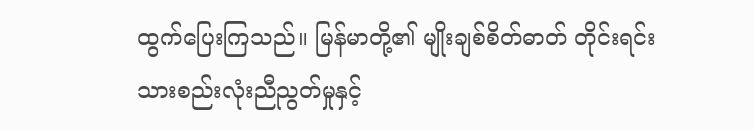ထွက်ပြေးကြသည်။ မြန်မာတို့၏ မျိုးချစ်စိတ်ဓာတ် တိုင်းရင်းသားစည်းလုံးညီညွတ်မှုနှင့်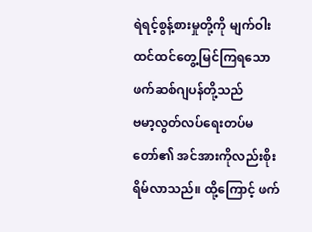ရဲရင့်စွန့်စားမှုတို့ကို မျက်ဝါးထင်ထင်တွေ့မြင်ကြရသော ဖက်ဆစ်ဂျပန်တို့သည်
ဗမာ့လွတ်လပ်ရေးတပ်မတော်၏ အင်အားကိုလည်းစိုးရိမ်လာသည်။ ထို့ကြောင့် ဖက်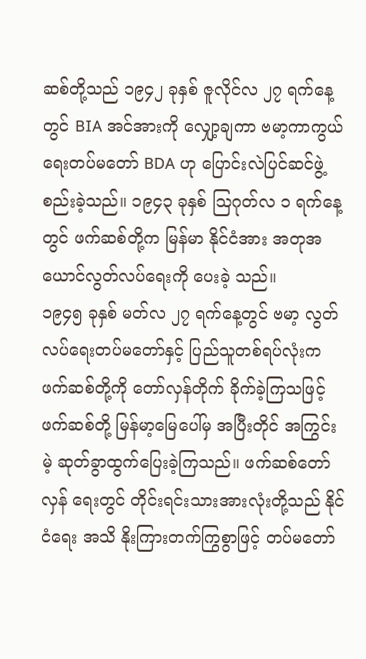ဆစ်တို့သည် ၁၉၄၂ ခုနှစ် ဇူလိုင်လ ၂၇ ရက်နေ့တွင် BIA အင်အားကို လျှော့ချကာ ဗမာ့ကာကွယ်ရေးတပ်မတော် BDA ဟု ပြောင်းလဲပြင်ဆင်ဖွဲ့စည်းခဲ့သည်။ ၁၉၄၃ ခုနှစ် ဩဂုတ်လ ၁ ရက်နေ့တွင် ဖက်ဆစ်တို့က မြန်မာ နိုင်ငံအား အတုအယောင်လွတ်လပ်ရေးကို ပေးခဲ့ သည်။
၁၉၄၅ ခုနှစ် မတ်လ ၂၇ ရက်နေ့တွင် ဗမာ့ လွတ်လပ်ရေးတပ်မတော်နှင့် ပြည်သူတစ်ရပ်လုံးက ဖက်ဆစ်တို့ကို တော်လှန်တိုက် ခိုက်ခဲ့ကြသဖြင့် ဖက်ဆစ်တို့ မြန်မာ့မြေပေါ်မှ အပြီးတိုင် အကြွင်းမဲ့ ဆုတ်ခွာထွက်ပြေးခဲ့ကြသည်။ ဖက်ဆစ်တော်လှန် ရေးတွင် တိုင်းရင်းသားအားလုံးတို့သည် နိုင်ငံရေး အသိ နိုးကြားတက်ကြွစွာဖြင့် တပ်မတော်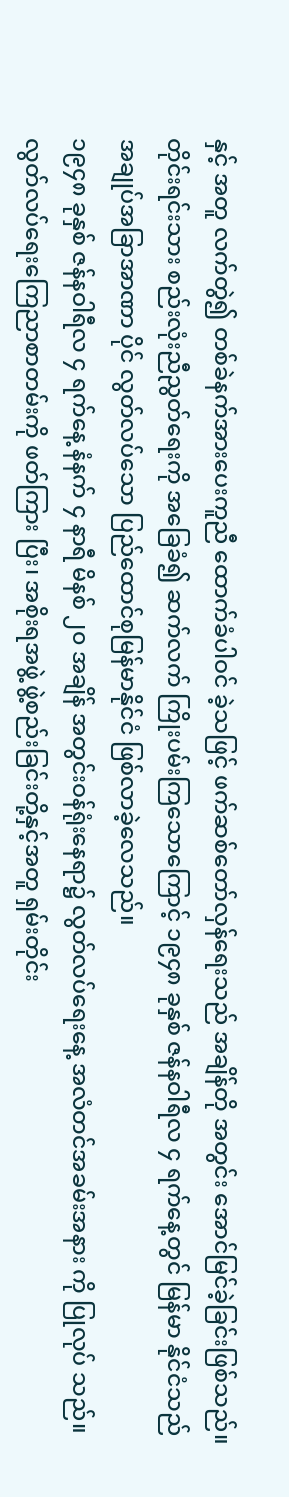နှင့် အတူ လက်တွဲ၍ တစ်ခဲနက်အားပေးကူညီ ထောက်ခံပါဝင် ခဲ့သဖြင့် ဖက်ဆစ်တော်လှန်ရေးသည် အချိန်တို အတွင်း အောင်မြင်ခဲ့ခြင်းဖြစ်သည်။ တိုင်းရင်းသား စည်းလုံးညီညွတ်ရေးကို အခြေခံ၍ ဆက်လက် ကြိုးပမ်းကြသောကြောင့် ၁၉၄၈ ခုနှစ် ဇန်နဝါရီလ ၄ ရက်နေ့တွင် မြန်မာ နိုင်ငံသည် အချုပ်အခြာအာဏာ ပိုင် လွတ်လပ်သော ပြည်ထောင်စုမြန်မာနိုင်ငံ ဖြစ်လာခဲ့လေသည်။
၁၉၄၈ ခုနှစ် ဇန်နဝါရီလ ၄ ရက်နေ့ နံနက် ၄ နာရီ မိနစ် ၂၀ အချိန် အတွင်းဝန်ရုံးနေရာ၌ လွတ်လပ်ရေးနေ့ အလံတင်အခမ်းအနား ကို ပြုလုပ် သည်။ လွတ်လပ်ရေးကြေညာစာတမ်းကို ဖတ်ကြား ပြီး၊ အစိုးရအဖွဲ့ ဖွဲ့စည်းခြင်းတို့နှင့်အတူ ရှမ်းတိုင်း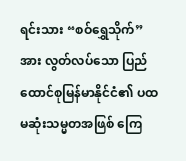ရင်းသား “စဝ်ရွှေသိုက်”အား လွတ်လပ်သော ပြည်ထောင်စုမြန်မာနိုင်ငံ၏ ပထမဆုံးသမ္မတအဖြစ် ကြေ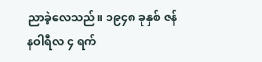ညာခဲ့လေသည်။ ၁၉၄၈ ခုနှစ် ဇန်နဝါရီလ ၄ ရက်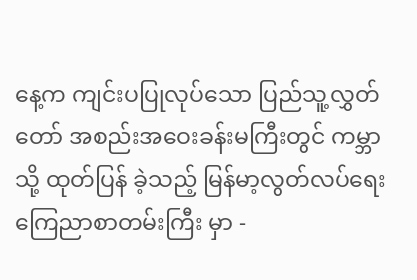နေ့က ကျင်းပပြုလုပ်သော ပြည်သူ့လွှတ်တော် အစည်းအဝေးခန်းမကြီးတွင် ကမ္ဘာသို့ ထုတ်ပြန် ခဲ့သည့် မြန်မာ့လွတ်လပ်ရေး ကြေညာစာတမ်းကြီး မှာ -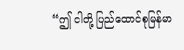“ဤ ငါတို့ ပြည်ထောင်စုမြန်မာ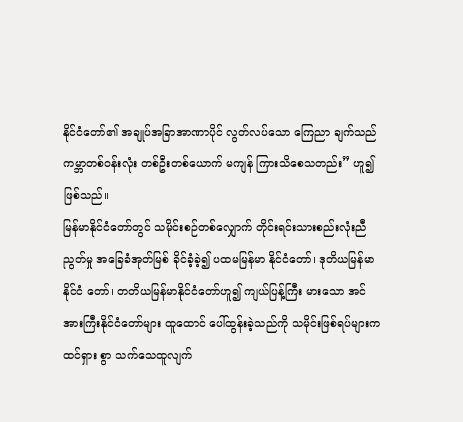နိုင်ငံတော်၏ အချုပ်အခြာအာဏာပိုင် လွတ်လပ်သော ကြေညာ ချက်သည် ကမ္ဘာတစ်ဝန်းလုံး တစ်ဦးတစ်ယောက် မကျန် ကြားသိစေသတည်း” ဟူ၍ ဖြစ်သည်။
မြန်မာနိုင်ငံတော်တွင် သမိုင်းစဉ်တစ်လျှောက် တိုင်းရင်းသားစည်းလုံးညီညွတ်မှု အခြေခံအုတ်မြစ် ခိုင်ခံ့ခဲ့၍ ပထမမြန်မာ နိုင်ငံတော်၊ ဒုတိယမြန်မာနိုင်ငံ တော်၊ တတိယမြန်မာနိုင်ငံတော်ဟူ၍ ကျယ်ပြန့်ကြီး မားသော အင်အားကြီးနိုင်ငံတော်များ ထူထောင် ပေါ်ထွန်းခဲ့သည်ကို သမိုင်းဖြစ်ရပ်များက ထင်ရှား စွာ သက်သေထူလျက်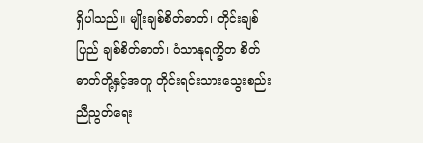ရှိပါသည်။ မျိုးချစ်စိတ်ဓာတ်၊ တိုင်းချစ်ပြည် ချစ်စိတ်ဓာတ်၊ ဝံသာနုရက္ခိတ စိတ်ဓာတ်တို့နှင့်အတူ တိုင်းရင်းသားသွေးစည်း ညီညွတ်ရေး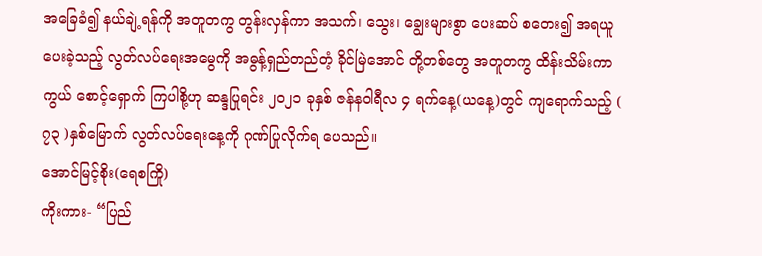အခြေခံ၍ နယ်ချဲ့ရန်ကို အတူတကွ တွန်းလှန်ကာ အသက်၊ သွေး၊ ချွေးများစွာ ပေးဆပ် စတေး၍ အရယူပေးခဲ့သည့် လွတ်လပ်ရေးအမွေကို အဓွန့်ရှည်တည်တံ့ ခိုင်မြဲအောင် တို့တစ်တွေ အတူတကွ ထိန်းသိမ်းကာကွယ် စောင့်ရှောက် ကြပါစို့ဟု ဆန္ဒပြုရင်း ၂၀၂၁ ခုနှစ် ဇန်နဝါရီလ ၄ ရက်နေ့(ယနေ့)တွင် ကျရောက်သည့် ( ၇၃ )နှစ်မြောက် လွတ်လပ်ရေးနေ့ကို ဂုဏ်ပြုလိုက်ရ ပေသည်။
အောင်မြင့်စိုး(ရေစကြို)
ကိုးကား- “ပြည်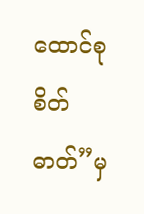ထောင်စုစိတ်ဓာတ်”မှ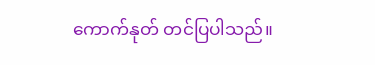ကောက်နုတ် တင်ပြပါသည်။